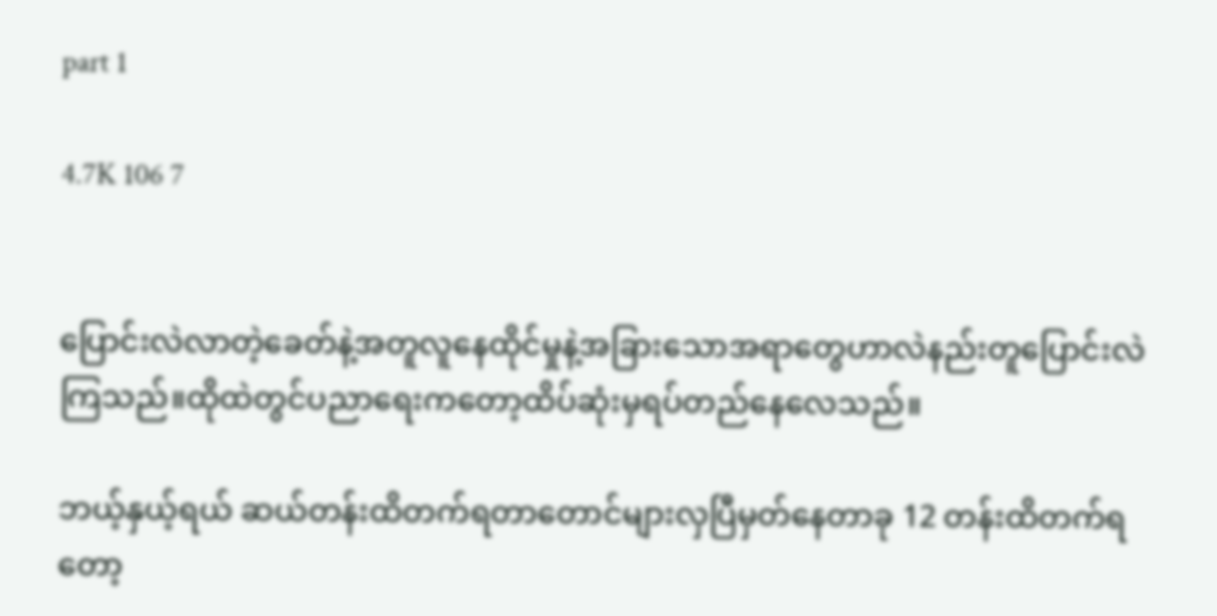part 1

4.7K 106 7


ပြောင်းလဲလာတဲ့ခေတ်နဲ့အတူလူနေထိုင်မှုနဲ့အခြားသောအရာတွေဟာလဲနည်းတူပြောင်းလဲကြသည်။ထိုထဲတွင်ပညာရေးကတော့ထိပ်ဆုံးမှရပ်တည်နေလေသည်။

ဘယ့်နှယ့်ရယ် ဆယ်တန်းထိတက်ရတာတောင်များလှပြီမှတ်နေတာခု 12 တန်းထိတက်ရတော့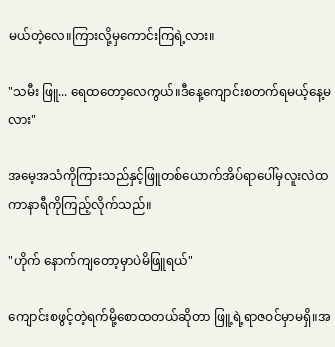မယ်တဲ့လေ။ကြားလို့မှကောင်းကြရဲ့လား။

"သမီး ဖြူ... ရေထတော့လေကွယ်။ဒီနေ့ကျောင်းစတက်ရမယ့်နေ့မလား"

အမေ့အသံကိုကြားသည်နှင့်ဖြူတစ်ယောက်အိပ်ရာပေါ်မှလူးလဲထကာနာရီကိုကြည့်လိုက်သည်။

"ဟိုက် နောက်ကျတော့မှာပဲမိဖြူရယ်"

ကျောင်းစဖွင့်တဲ့ရက်မို့စောထတယ်ဆိုတာ ဖြူ့ရဲ့ရာ‌ဇဝင်မှာမရှိ။အ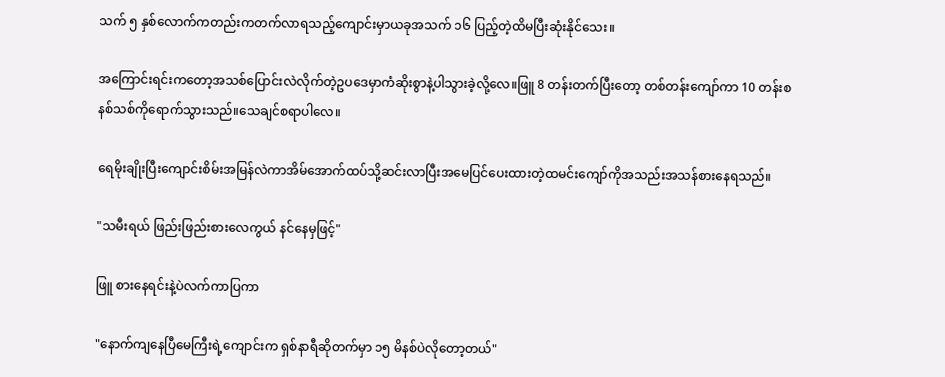သက် ၅ နှစ်လောက်ကတည်းကတက်လာရသည့်ကျောင်းမှာယခုအသက် ၁၆ ပြည့်တဲ့ထိမပြီးဆုံးနိုင်သေး။

အကြောင်းရင်းကတော့‌အသစ်ပြောင်းလဲလိုက်တဲ့ဥပဒေမှာကံဆိုးစွာနဲ့ပါသွားခဲ့လို့လေ။ဖြူ 8 တန်းတက်ပြီးတော့ တစ်တန်းကျော်ကာ 10 တန်းစနစ်သစ်ကိုရောက်သွားသည်။သေချင်စရာပါလေ။

ရေမိုးချိုးပြီးကျောင်းစိမ်းအမြန်လဲကာအိမ်အောက်ထပ်သို့ဆင်းလာပြီးအမေပြင်ပေးထားတဲ့ထမင်းကျော်ကိုအသည်းအသန်စားနေရသည်။

"သမီးရယ် ဖြည်းဖြည်းစားလေကွယ် နင်နေမှဖြင့်"

ဖြူ စားနေရင်းနဲ့ပဲလက်ကာပြကာ

"နောက်ကျနေပြီမေကြီးရဲ့ကျောင်းက ရှစ်နာရီဆိုတက်မှာ ၁၅ မိနစ်ပဲလိုတော့တယ်"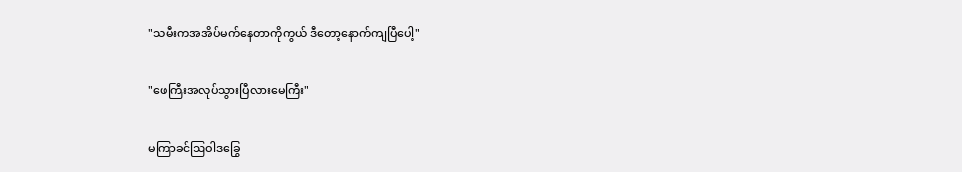"သမီးကအအိပ်မက်နေတာကိုကွယ် ဒီတော့နောက်ကျပြီပေါ့"

"ဖေကြီးအလုပ်သွားပြီလားမေကြီး"

မကြာခင်ဩဝါဒခြွေ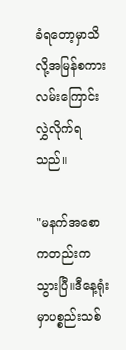ခံရတော့မှာသိလို့အမြန်စကားလမ်းကြောင်းလွှဲလိုက်ရသည်။

"မနက်အစောကတည်းကသွားပြီ။ဒီနေ့ရုံးမှာပစ္စည်းသစ်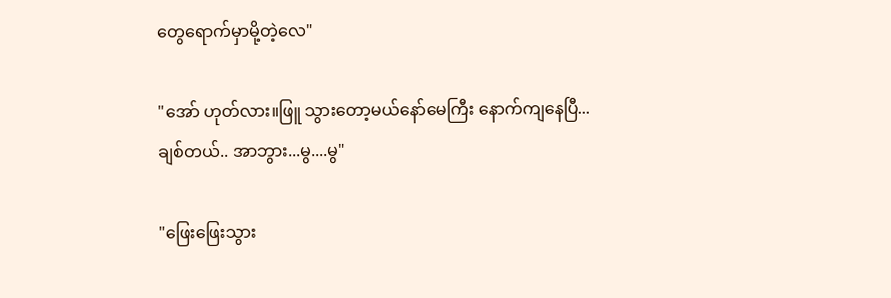တွေရောက်မှာမို့တဲ့လေ"

"အော် ဟုတ်လား။ဖြူ သွားတော့မယ်နော်‌မေကြီး နောက်ကျနေပြီ... ချစ်တယ်.. အာဘွား...မွ....မွ"

"ဖြေးဖြေးသွား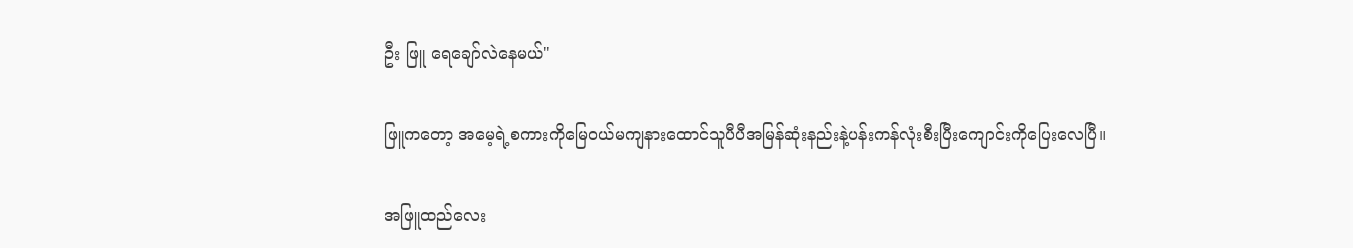ဦး ဖြူ ရေချော်လဲနေမယ်"

ဖြူကတော့ အမေ့ရဲ့စကားကိုမြေဝယ်မကျနားထောင်သူပီပီအမြန်ဆုံးနည်းနဲ့ပန်းကန်လုံးစီးပြီးကျောင်းကိုပြေးလေပြီ။

အဖြူထည်လေး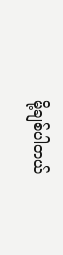မို့ချစ်ပါတယ်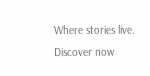Where stories live. Discover now